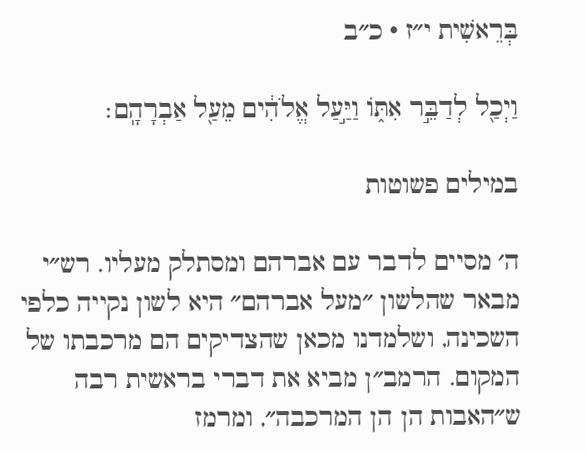בְּרֵאשִׁית י״ז · כ״ב

וַיְכַ֖ל לְדַבֵּ֣ר אִתּ֑וֹ וַיַּ֣עַל אֱלֹהִ֔ים מֵעַ֖ל אַבְרָהָֽם׃

במילים פשוטות

ה׳ מסיים לדבר עם אברהם ומסתלק מעליו. רש״י מבאר שהלשון ״מעל אברהם״ היא לשון נקייה כלפי השכינה, ושלמדנו מכאן שהצדיקים הם מרכבתו של המקום. הרמב״ן מביא את דברי בראשית רבה ש״האבות הן הן המרכבה״, ומרמז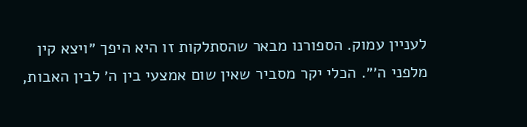לעניין עמוק. הספורנו מבאר שהסתלקות זו היא היפך ״ויצא קין מלפני ה׳״. הכלי יקר מסביר שאין שום אמצעי בין ה׳ לבין האבות,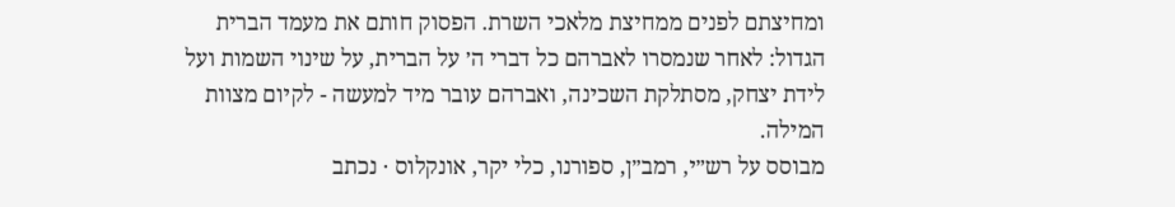ומחיצתם לפנים ממחיצת מלאכי השרת. הפסוק חותם את מעמד הברית הגדול: לאחר שנמסרו לאברהם כל דברי ה׳ על הברית, על שינוי השמות ועל לידת יצחק, מסתלקת השכינה, ואברהם עובר מיד למעשה - לקיום מצוות המילה.
מבוסס על רש״י, רמב״ן, ספורנו, כלי יקר, אונקלוס · נכתב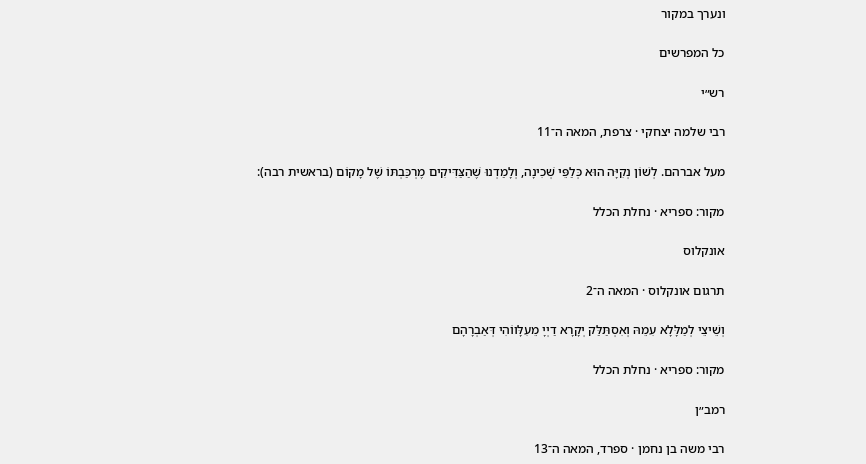ונערך במקור

כל המפרשים

רש״י

רבי שלמה יצחקי · צרפת, המאה ה־11

מעל אברהם. לְשׁוֹן נְקִיָּה הוּא כְּלַפֵּי שְׁכִינָה, וְלָמַדְנוּ שֶׁהַצַּדִּיקִים מֶרְכַּבְתּוֹ שֶׁל מָקוֹם (בראשית רבה):

מקור: ספריא · נחלת הכלל

אונקלוס

תרגום אונקלוס · המאה ה־2

וְשֵׁיצֵי לְמַלָּלָא עִמֵהּ וְאִסְתַּלַּק יְקָרָא דַיְיָ מֵעִלָּווֹהִי דְּאַבְרָהָם

מקור: ספריא · נחלת הכלל

רמב״ן

רבי משה בן נחמן · ספרד, המאה ה־13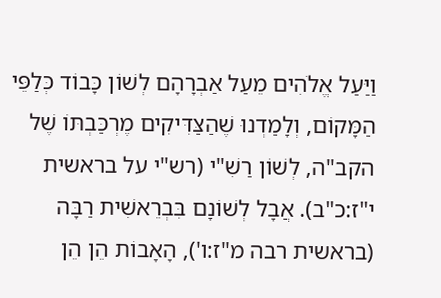וַיַּעַל אֱלֹהִים מֵעַל אַבְרָהָם לְשׁוֹן כָּבוֹד כְּלַפֵּי הַמָּקוֹם, וְלָמַדְנוּ שֶׁהַצַּדִּיקִים מֶרְכַּבְתּוֹ שֶׁל הקב"ה, לְשׁוֹן רַשִׁ"י (רש"י על בראשית י"ז:כ"ב). אֲבָל לְשׁוֹנָם בִּבְרֵאשִׁית רַבָּה (בראשית רבה מ"ז:ו'), הָאָבוֹת הֵן הֵן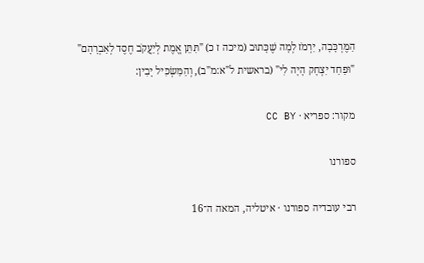הַמֶּרְכָּבָה, יִרְמֹז לְמָה שֶׁכָּתוּב (מיכה ז כ) "תִּתֵּן אֱמֶת לְיַעֲקֹב חֶסֶד לְאַבְרָהָם" "וּפַחַד יִצְחָק הָיָה לִי" (בראשית ל"א:מ"ב), וְהַמַּשְׂכִּיל יָבִין:

מקור: ספריא · CC BY

ספורנו

רבי עובדיה ספורנו · איטליה, המאה ה־16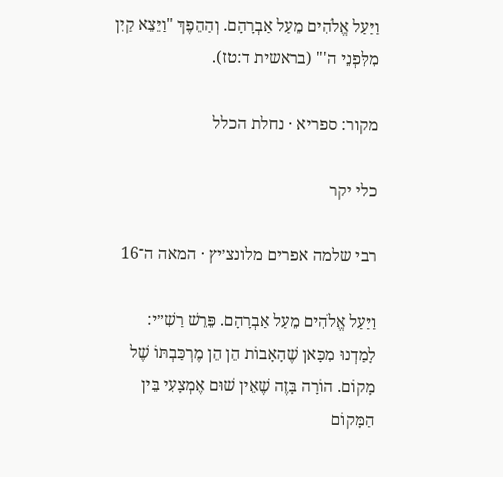וַיַּעַל אֱלֹהִים מֵעַל אַבְרָהָם. וְהַהֵפֶךְ "וַיֵּצֵא קַיִן מִלִּפְנֵי ה'" (בראשית ד:טז).

מקור: ספריא · נחלת הכלל

כלי יקר

רבי שלמה אפרים מלונצ׳יץ · המאה ה־16

וַיַּעַל אֱלֹהִים מֵעַל אַבְרָהָם. פֵּרֵשׁ רַשִׁ״י: לָמַדְנוּ מִכָּאן שֶׁהָאָבוֹת הֵן הֵן מֶרְכַּבְתּוֹ שֶׁל מָקוֹם. הוֹרָה בָּזֶה שֶׁאֵין שׁוּם אֶמְצָעִי בֵּין הַמָּקוֹם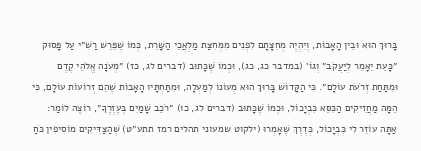בָּרוּךְ הוּא וּבֵין הָאָבוֹת, וְיִהְיֶה מְחִצָּתָם לִפְנִים מִמְּחִצַּת מַלְאֲכֵי הַשָּׁרֵת, כְּמוֹ שֶׁפֵּרֵשׁ רַשִׁ״י עַל פָּסוּק ״כָּעֵת יֵאָמֵר לְיַעֲקֹב״ וְגוֹ׳ (במדבר כג, כג), וּכְמוֹ שֶׁכָּתוּב (דברים לג, כז) ״מְעֹנָה אֱלֹהֵי קֶדֶם וּמִתַּחַת זְרֹעֹת עוֹלָם״. כִּי הַקָּדוֹשׁ בָּרוּךְ הוּא מְעוֹנוֹ לְמַעְלָה, וּמִתַּחְתָּיו הָאָבוֹת שֶׁהֵם זְרוֹעוֹת עוֹלָם, כִּי הֵמָּה מַחֲזִיקִים הַכִּסֵּא כִּבְיָכוֹל, וּכְמוֹ שֶׁכָּתוּב (דברים לג, כו) ״רֹכֵב שָׁמַיִם בְּעֶזְרֶךָ״, רוֹצֶה לוֹמַר: אַתָּה עוֹזֵר לִי כִּבְיָכוֹל, כְּדֶרֶךְ שֶׁאָמְרוּ (ילקוט שמעוני תהלים רמז תתע״ט) שֶׁהַצַּדִּיקִים מוֹסִיפִין כֹּחַ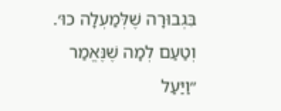בִּגְבוּרָה שֶׁלְּמַעְלָה כוּ׳. וְטַעַם לְמָה שֶׁנֶּאֱמַר ״וַיַּעַל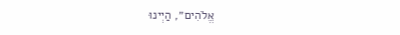אֱלֹהִים״, הַיְינוּ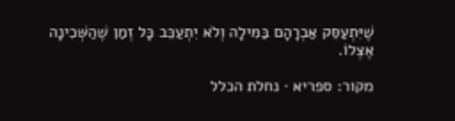שֶׁיִּתְעַסֵּק אַבְרָהָם בַּמִּילָה וְלֹא יִתְעַכֵּב כָּל זְמַן שֶׁהַשְּׁכִינָה אֶצְלוֹ.

מקור: ספריא · נחלת הכלל